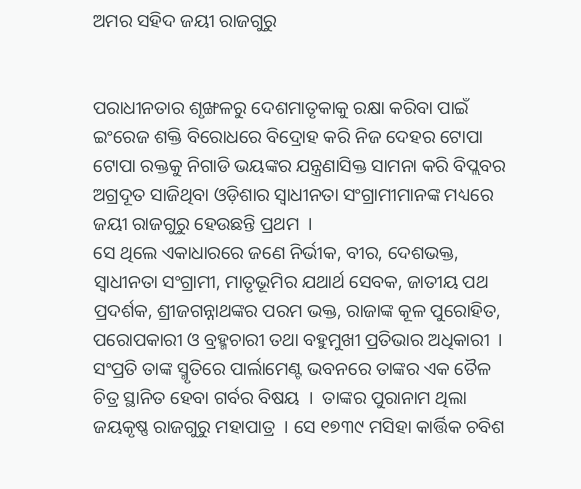ଅମର ସହିଦ ଜୟୀ ରାଜଗୁରୁ


ପରାଧୀନତାର ଶୃଙ୍ଖଳରୁ ଦେଶମାତୃକାକୁ ରକ୍ଷା କରିବା ପାଇଁ ଇଂରେଜ ଶକ୍ତି ବିରୋଧରେ ବିଦ୍ରୋହ କରି ନିଜ ଦେହର ଟୋପା ଟୋପା ରକ୍ତକୁ ନିଗାଡି ଭୟଙ୍କର ଯନ୍ତ୍ରଣାସିକ୍ତ ସାମନା କରି ବିପ୍ଲବର ଅଗ୍ରଦୂତ ସାଜିଥିବା ଓଡ଼ିଶାର ସ୍ୱାଧୀନତା ସଂଗ୍ରାମୀମାନଙ୍କ ମଧ୍ୟରେ ଜୟୀ ରାଜଗୁରୁ ହେଉଛନ୍ତି ପ୍ରଥମ  ।
ସେ ଥିଲେ ଏକାଧାରରେ ଜଣେ ନିର୍ଭୀକ, ବୀର, ଦେଶଭକ୍ତ, ସ୍ୱାଧୀନତା ସଂଗ୍ରାମୀ, ମାତୃଭୂମିର ଯଥାର୍ଥ ସେବକ, ଜାତୀୟ ପଥ ପ୍ରଦର୍ଶକ, ଶ୍ରୀଜଗନ୍ନାଥଙ୍କର ପରମ ଭକ୍ତ, ରାଜାଙ୍କ କୂଳ ପୁରୋହିତ, ପରୋପକାରୀ ଓ ବ୍ରହ୍ମଚାରୀ ତଥା ବହୁମୁଖୀ ପ୍ରତିଭାର ଅଧିକାରୀ  ।
ସଂପ୍ରତି ତାଙ୍କ ସ୍ମୃତିରେ ପାର୍ଲାମେଣ୍ଟ ଭବନରେ ତାଙ୍କର ଏକ ତୈଳ ଚିତ୍ର ସ୍ଥାନିତ ହେବା ଗର୍ବର ବିଷୟ  ।  ତାଙ୍କର ପୁରାନାମ ଥିଲା ଜୟକୃଷ୍ଣ ରାଜଗୁରୁ ମହାପାତ୍ର  । ସେ ୧୭୩୯ ମସିହା କାର୍ତ୍ତିକ ଚବିଶ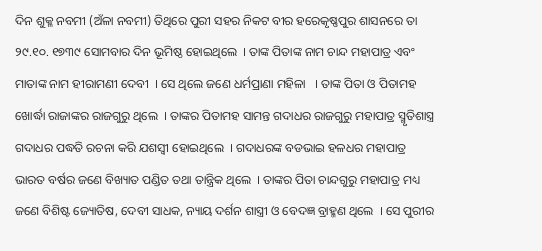ଦିନ ଶୁକ୍ଳ ନବମୀ (ଅଁଳା ନବମୀ) ତିଥିରେ ପୁରୀ ସହର ନିକଟ ବୀର ହରେକୃଷ୍ଣପୁର ଶାସନରେ ତା ୨୯.୧୦. ୧୭୩୯ ସୋମବାର ଦିନ ଭୂମିଷ୍ଠ ହୋଇଥିଲେ  । ତାଙ୍କ ପିତାଙ୍କ ନାମ ଚାନ୍ଦ ମହାପାତ୍ର ଏବଂ ମାତାଙ୍କ ନାମ ହୀରାମଣୀ ଦେବୀ  । ସେ ଥିଲେ ଜଣେ ଧର୍ମପ୍ରାଣା ମହିଳା   । ତାଙ୍କ ପିତା ଓ ପିତାମହ ଖୋର୍ଦ୍ଧା ରାଜାଙ୍କର ରାଜଗୁରୁ ଥିଲେ  । ତାଙ୍କର ପିତାମହ ସାମନ୍ତ ଗଦାଧର ରାଜଗୁରୁ ମହାପାତ୍ର ସ୍ମୃତିଶାସ୍ତ୍ର ଗଦାଧର ପଦ୍ଧତି ରଚନା କରି ଯଶସ୍ୱୀ ହୋଇଥିଲେ  । ଗଦାଧରଙ୍କ ବଡଭାଇ ହଳଧର ମହାପାତ୍ର ଭାରତ ବର୍ଷର ଜଣେ ବିଖ୍ୟାତ ପଣ୍ଡିତ ତଥା ତାନ୍ତ୍ରିକ ଥିଲେ  । ତାଙ୍କର ପିତା ଚାନ୍ଦଗୁରୁ ମହାପାତ୍ର ମଧ୍ୟ ଜଣେ ବିଶିଷ୍ଟ ଜ୍ୟୋତିଷ, ଦେବୀ ସାଧକ, ନ୍ୟାୟ ଦର୍ଶନ ଶାସ୍ତ୍ରୀ ଓ ବେଦଜ୍ଞ ବ୍ରାହ୍ମଣ ଥିଲେ  । ସେ ପୁରୀର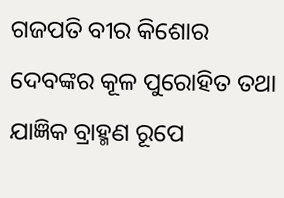ଗଜପତି ବୀର କିଶୋର ଦେବଙ୍କର କୂଳ ପୁରୋହିତ ତଥା ଯାଜ୍ଞିକ ବ୍ରାହ୍ମଣ ରୂପେ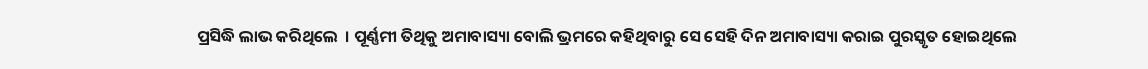ପ୍ରସିଦ୍ଧି ଲାଭ କରିଥିଲେ  । ପୂର୍ଣ୍ଣମୀ ତିଥିକୁ ଅମାବାସ୍ୟା ବୋଲି ଭ୍ରମରେ କହିଥିବାରୁ ସେ ସେହି ଦିନ ଅମାବାସ୍ୟା କରାଇ ପୁରସ୍କୃତ ହୋଇଥିଲେ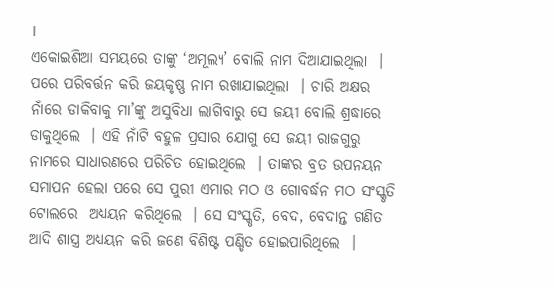।
ଏକୋଇଶିଆ ସମୟରେ ତାଙ୍କୁ ‘ଅମୂଲ୍ୟ’ ବୋଲି ନାମ ଦିଆଯାଇଥିଲା  । ପରେ ପରିବର୍ତ୍ତନ କରି ଜୟକୃଷ୍ଣ ନାମ ରଖାଯାଇଥିଲା  । ଚାରି ଅକ୍ଷର ନାଁରେ ଡାକିବାକୁ ମା’ଙ୍କୁ ଅସୁବିଧା ଲାଗିବାରୁ ସେ ଜୟୀ ବୋଲି ଶ୍ରଦ୍ଧାରେ ଡାକୁଥିଲେ  । ଏହି ନାଁଟି ବହୁଳ ପ୍ରସାର ଯୋଗୁ ସେ ଜୟୀ ରାଜଗୁରୁ ନାମରେ ସାଧାରଣରେ ପରିଚିତ ହୋଇଥିଲେ  । ତାଙ୍କର ବ୍ରତ ଉପନୟନ ସମାପନ ହେଲା ପରେ ସେ ପୁରୀ ଏମାର ମଠ ଓ ଗୋବର୍ଦ୍ଧନ ମଠ ସଂସ୍କୃତି ଟୋଲରେ  ଅଧ୍ୟୟନ କରିଥିଲେ  । ସେ ସଂସ୍କୃତି, ବେଦ, ବେଦାନ୍ତ ଗଣିତ ଆଦି ଶାସ୍ତ୍ର ଅଧ୍ୟୟନ କରି ଜଣେ ବିଶିଷ୍ଟ ପଣ୍ଡିତ ହୋଇପାରିଥିଲେ  ।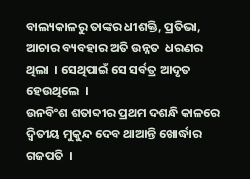ବାଲ୍ୟକାଳରୁ ତାଙ୍କର ଧୀଶକ୍ତି, ପ୍ରତିଭା, ଆଚାର ବ୍ୟବହାର ଅତି ଉନ୍ନତ  ଧରଣର ଥିଲା  । ସେଥିପାଇଁ ସେ ସର୍ବତ୍ର ଆଦୃତ  ହେଉଥିଲେ  ।
ଉନବିଂଶ ଶତାବ୍ଦୀର ପ୍ରଥମ ଦଶନ୍ଧି କାଳରେ ଦ୍ୱିତୀୟ ମୁକୁନ୍ଦ ଦେବ ଥାଆନ୍ତି ଖୋର୍ଦ୍ଧାର ଗଜପତି  ।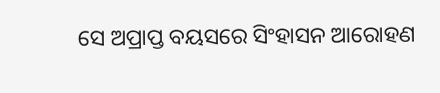ସେ ଅପ୍ରାପ୍ତ ବୟସରେ ସିଂହାସନ ଆରୋହଣ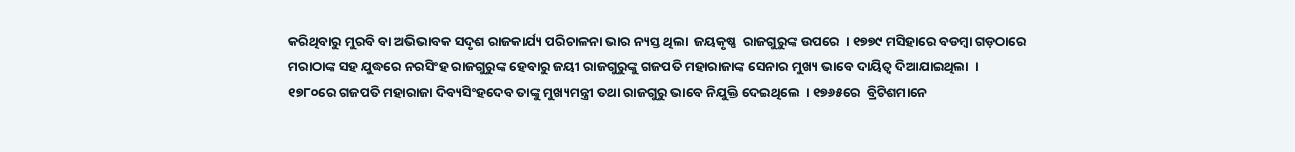କରିଥିବାରୁ ମୁରବି ବା ଅଭିଭାବକ ସଦୃଶ ରାଜକାର୍ଯ୍ୟ ପରିଚାଳନା ଭାର ନ୍ୟସ୍ତ ଥିଲା  ଜୟକୃଷ୍ଣ  ରାଜଗୁରୁଙ୍କ ଉପରେ  । ୧୭୭୯ ମସିହାରେ ବଡମ୍ବା ଗଡ଼ଠାରେ ମରାଠାଙ୍କ ସହ ଯୁଦ୍ଧରେ ନରସିଂହ ରାଜଗୁରୁଙ୍କ ହେବାରୁ ଜୟୀ ରାଜଗୁରୁଙ୍କୁ ଗଜପତି ମହାରାଜାଙ୍କ ସେନାର ମୁଖ୍ୟ ଭାବେ ଦାୟିତ୍ୱ ଦିଆଯାଇଥିଲା  । ୧୭୮୦ରେ ଗଜପତି ମହାରାଜା ଦିବ୍ୟସିଂହଦେବ ତାଙ୍କୁ ମୁଖ୍ୟମନ୍ତ୍ରୀ ତଥା ରାଜଗୁରୁ ଭାବେ ନିଯୁକ୍ତି ଦେଇଥିଲେ  । ୧୭୬୫ରେ  ବ୍ରିଟିଶମାନେ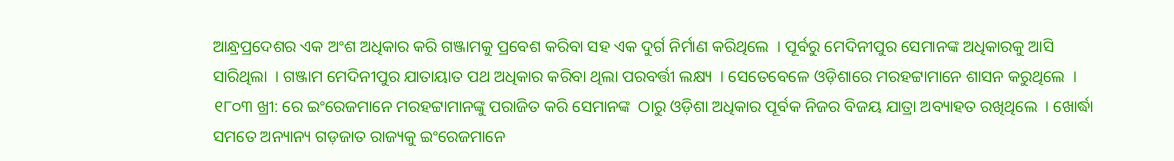ଆନ୍ଧ୍ରପ୍ରଦେଶର ଏକ ଅଂଶ ଅଧିକାର କରି ଗଞ୍ଜାମକୁ ପ୍ରବେଶ କରିବା ସହ ଏକ ଦୁର୍ଗ ନିର୍ମାଣ କରିଥିଲେ  । ପୂର୍ବରୁ ମେଦିନୀପୁର ସେମାନଙ୍କ ଅଧିକାରକୁ ଆସି ସାରିଥିଲା  । ଗଞ୍ଜାମ ମେଦିନୀପୁର ଯାତାୟାତ ପଥ ଅଧିକାର କରିବା ଥିଲା ପରବର୍ତ୍ତୀ ଲକ୍ଷ୍ୟ  । ସେତେବେଳେ ଓଡ଼ିଶାରେ ମରହଟ୍ଟାମାନେ ଶାସନ କରୁଥିଲେ  । ୧୮୦୩ ଖ୍ରୀ: ରେ ଇଂରେଜମାନେ ମରହଟ୍ଟାମାନଙ୍କୁ ପରାଜିତ କରି ସେମାନଙ୍କ  ଠାରୁ ଓଡ଼ିଶା ଅଧିକାର ପୂର୍ବକ ନିଜର ବିଜୟ ଯାତ୍ରା ଅବ୍ୟାହତ ରଖିଥିଲେ  । ଖୋର୍ଦ୍ଧା ସମତେ ଅନ୍ୟାନ୍ୟ ଗଡ଼ଜାତ ରାଜ୍ୟକୁ ଇଂରେଜମାନେ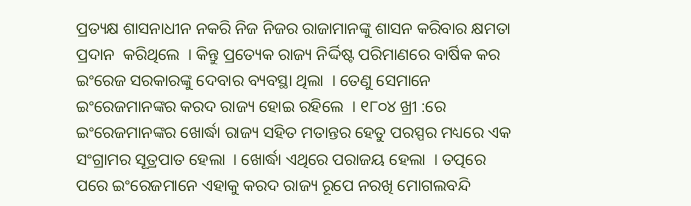ପ୍ରତ୍ୟକ୍ଷ ଶାସନାଧୀନ ନକରି ନିଜ ନିଜର ରାଜାମାନଙ୍କୁ ଶାସନ କରିବାର କ୍ଷମତା ପ୍ରଦାନ  କରିଥିଲେ  । କିନ୍ତୁ ପ୍ରତ୍ୟେକ ରାଜ୍ୟ ନିର୍ଦ୍ଦିଷ୍ଟ ପରିମାଣରେ ବାର୍ଷିକ କର ଇଂରେଜ ସରକାରଙ୍କୁ ଦେବାର ବ୍ୟବସ୍ଥା ଥିଲା  । ତେଣୁ ସେମାନେ ଇଂରେଜମାନଙ୍କର କରଦ ରାଜ୍ୟ ହୋଇ ରହିଲେ  । ୧୮୦୪ ଖ୍ରୀ :ରେ ଇଂରେଜମାନଙ୍କର ଖୋର୍ଦ୍ଧା ରାଜ୍ୟ ସହିତ ମତାନ୍ତର ହେତୁ ପରସ୍ପର ମଧ୍ୟରେ ଏକ ସଂଗ୍ରାମର ସୂତ୍ରପାତ ହେଲା  । ଖୋର୍ଦ୍ଧା ଏଥିରେ ପରାଜୟ ହେଲା  । ତତ୍ପରେ  ପରେ ଇଂରେଜମାନେ ଏହାକୁ କରଦ ରାଜ୍ୟ ରୂପେ ନରଖି ମୋଗଲବନ୍ଦି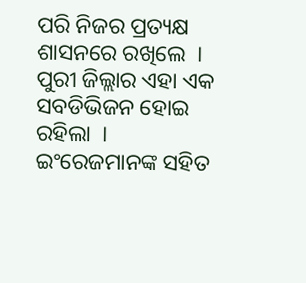ପରି ନିଜର ପ୍ରତ୍ୟକ୍ଷ ଶାସନରେ ରଖିଲେ  । ପୁରୀ ଜିଲ୍ଲାର ଏହା ଏକ ସବଡିଭିଜନ ହୋଇ ରହିଲା  । ଇଂରେଜମାନଙ୍କ ସହିତ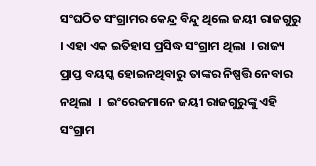ସଂଘଠିତ ସଂଗ୍ରାମର କେନ୍ଦ୍ର ବିନ୍ଦୁ ଥିଲେ ଜୟୀ ରାଜଗୁରୁ  । ଏହା ଏକ ଇତିହାସ ପ୍ରସିଦ୍ଧ ସଂଗ୍ରାମ ଥିଲା  । ରାଜ୍ୟ ପ୍ରାପ୍ତ ବୟସ୍କ ହୋଇନଥିବାରୁ ତାଙ୍କର ନିଷ୍ପତ୍ତି ନେବାର ନଥିଲା  ।  ଇଂରେଜମାନେ ଜୟୀ ରାଜଗୁରୁଙ୍କୁ ଏହି ସଂଗ୍ରାମ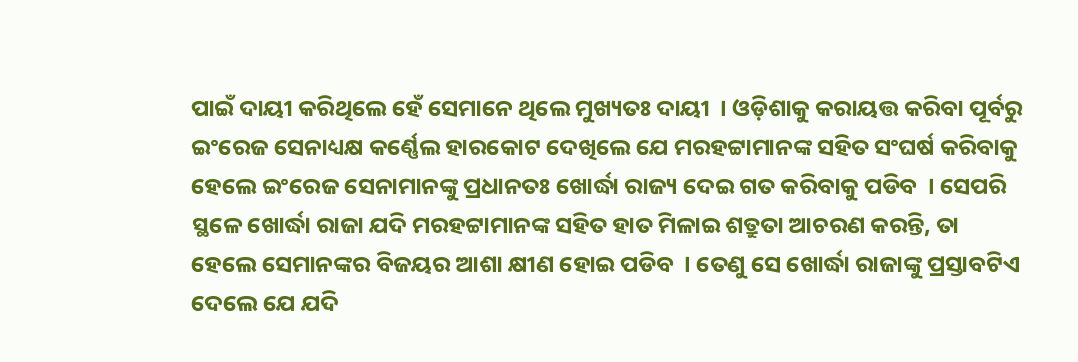ପାଇଁ ଦାୟୀ କରିଥିଲେ ହେଁ ସେମାନେ ଥିଲେ ମୁଖ୍ୟତଃ ଦାୟୀ  । ଓଡ଼ିଶାକୁ କରାୟତ୍ତ କରିବା ପୂର୍ବରୁ ଇଂରେଜ ସେନାଧ୍ୟକ୍ଷ କର୍ଣ୍ଣେଲ ହାରକୋଟ ଦେଖିଲେ ଯେ ମରହଟ୍ଟାମାନଙ୍କ ସହିତ ସଂଘର୍ଷ କରିବାକୁ ହେଲେ ଇଂରେଜ ସେନାମାନଙ୍କୁ ପ୍ରଧାନତଃ ଖୋର୍ଦ୍ଧା ରାଜ୍ୟ ଦେଇ ଗତ କରିବାକୁ ପଡିବ  । ସେପରି ସ୍ଥଳେ ଖୋର୍ଦ୍ଧା ରାଜା ଯଦି ମରହଟ୍ଟାମାନଙ୍କ ସହିତ ହାତ ମିଳାଇ ଶତ୍ରୁତା ଆଚରଣ କରନ୍ତି, ତା ହେଲେ ସେମାନଙ୍କର ବିଜୟର ଆଶା କ୍ଷୀଣ ହୋଇ ପଡିବ  । ତେଣୁ ସେ ଖୋର୍ଦ୍ଧା ରାଜାଙ୍କୁ ପ୍ରସ୍ତାବଟିଏ ଦେଲେ ଯେ ଯଦି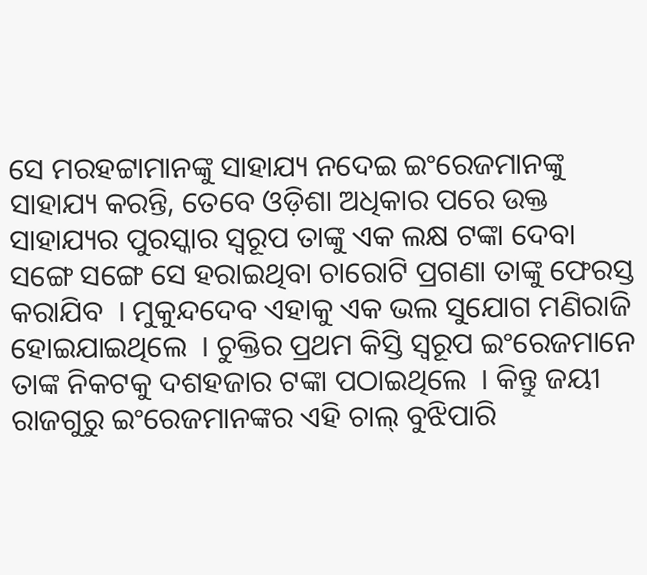ସେ ମରହଟ୍ଟାମାନଙ୍କୁ ସାହାଯ୍ୟ ନଦେଇ ଇଂରେଜମାନଙ୍କୁ ସାହାଯ୍ୟ କରନ୍ତି, ତେବେ ଓଡ଼ିଶା ଅଧିକାର ପରେ ଉକ୍ତ ସାହାଯ୍ୟର ପୁରସ୍କାର ସ୍ୱରୂପ ତାଙ୍କୁ ଏକ ଲକ୍ଷ ଟଙ୍କା ଦେବା ସଙ୍ଗେ ସଙ୍ଗେ ସେ ହରାଇଥିବା ଚାରୋଟି ପ୍ରଗଣା ତାଙ୍କୁ ଫେରସ୍ତ କରାଯିବ  । ମୁକୁନ୍ଦଦେବ ଏହାକୁ ଏକ ଭଲ ସୁଯୋଗ ମଣିରାଜି ହୋଇଯାଇଥିଲେ  । ଚୁକ୍ତିର ପ୍ରଥମ କିସ୍ତି ସ୍ୱରୂପ ଇଂରେଜମାନେ ତାଙ୍କ ନିକଟକୁ ଦଶହଜାର ଟଙ୍କା ପଠାଇଥିଲେ  । କିନ୍ତୁ ଜୟୀ ରାଜଗୁରୁ ଇଂରେଜମାନଙ୍କର ଏହି ଚାଲ୍ ବୁଝିପାରି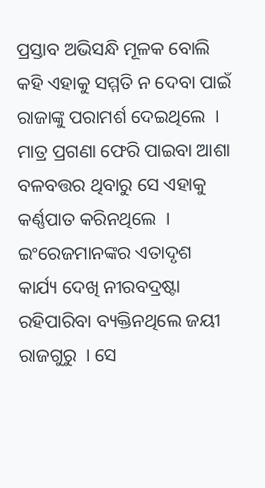ପ୍ରସ୍ତାବ ଅଭିସନ୍ଧି ମୂଳକ ବୋଲି କହି ଏହାକୁ ସମ୍ମତି ନ ଦେବା ପାଇଁ ରାଜାଙ୍କୁ ପରାମର୍ଶ ଦେଇଥିଲେ  । ମାତ୍ର ପ୍ରଗଣା ଫେରି ପାଇବା ଆଶା ବଳବତ୍ତର ଥିବାରୁ ସେ ଏହାକୁ କର୍ଣ୍ଣପାତ କରିନଥିଲେ  ।
ଇଂରେଜମାନଙ୍କର ଏତାଦୃଶ କାର୍ଯ୍ୟ ଦେଖି ନୀରବଦ୍ରଷ୍ଟା ରହିପାରିବା ବ୍ୟକ୍ତିନଥିଲେ ଜୟୀ ରାଜଗୁରୁ  । ସେ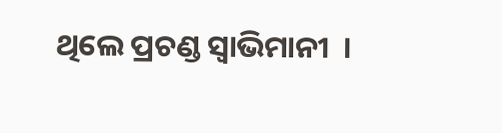ଥିଲେ ପ୍ରଚଣ୍ଡ ସ୍ୱାଭିମାନୀ  ।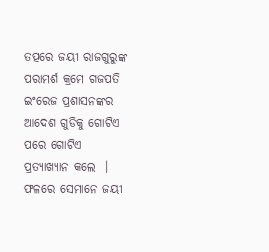ତତ୍ପରେ ଜୟୀ ରାଜଗୁରୁଙ୍କ ପରାମର୍ଶ କ୍ରମେ ଗଜପତି ଇଂରେଜ ପ୍ରଶାସନଙ୍କର ଆଦେଶ ଗୁଡିକୁ ଗୋଟିଏ ପରେ ଗୋଟିଏ ପ୍ରତ୍ୟାଖ୍ୟାନ କଲେ  । ଫଳରେ ସେମାନେ ଜୟୀ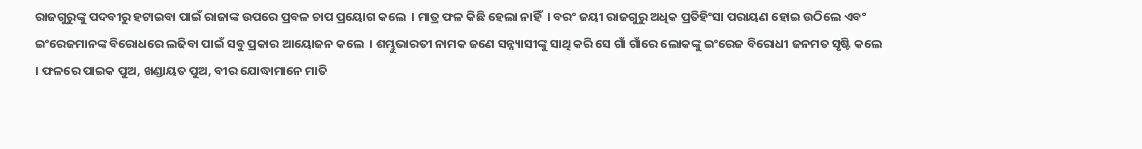ରାଜଗୁରୁଙ୍କୁ ପଦବୀରୁ ହଟାଇବା ପାଇଁ ରାଜାଙ୍କ ଉପରେ ପ୍ରବଳ ଚାପ ପ୍ରୟୋଗ କଲେ  । ମାତ୍ର ଫଳ କିଛି ହେଲା ନାହିଁ  । ବରଂ ଜୟୀ ରାଜଗୁରୁ ଅଧିକ ପ୍ରତିହିଂସା ପରାୟଣ ହୋଇ ଉଠିଲେ ଏବଂ ଇଂରେଜମାନଙ୍କ ବିରୋଧରେ ଲଢିବା ପାଇଁ ସବୁ ପ୍ରକାର ଆୟୋଜନ କଲେ  । ଶମ୍ଭୁଭାରତୀ ନାମକ ଜଣେ ସନ୍ନ୍ୟାସୀଙ୍କୁ ସାଥି କରି ସେ ଗାଁ ଗାଁରେ ଲୋକଙ୍କୁ ଇଂରେଜ ବିରୋଧୀ ଜନମତ ସୃଷ୍ଟି କଲେ  । ଫଳରେ ପାଇକ ପୁଅ, ଖଣ୍ଡାୟତ ପୁଅ, ବୀର ଯୋଦ୍ଧାମାନେ ମାତି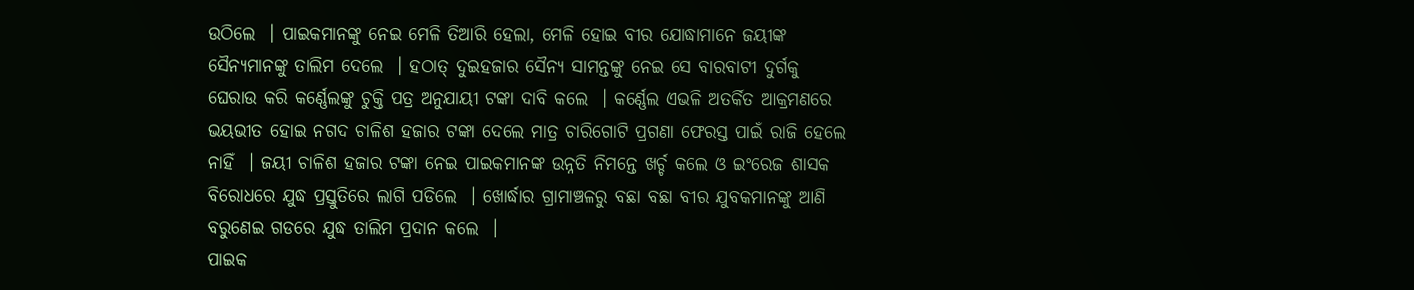ଉଠିଲେ  । ପାଇକମାନଙ୍କୁ ନେଇ ମେଳି ତିଆରି ହେଲା, ମେଳି ହୋଇ ବୀର ଯୋଦ୍ଧାମାନେ ଜୟୀଙ୍କ ସୈନ୍ୟମାନଙ୍କୁ ତାଲିମ ଦେଲେ  । ହଠାତ୍ ଦୁଇହଜାର ସୈନ୍ୟ ସାମନ୍ତଙ୍କୁ ନେଇ ସେ ବାରବାଟୀ ଦୁର୍ଗକୁ ଘେରାଉ କରି କର୍ଣ୍ଣେଲଙ୍କୁ ଚୁକ୍ତି ପତ୍ର ଅନୁଯାୟୀ ଟଙ୍କା ଦାବି କଲେ  । କର୍ଣ୍ଣେଲ ଏଭଳି ଅତର୍କିତ ଆକ୍ରମଣରେ ଭୟଭୀତ ହୋଇ ନଗଦ ଚାଳିଶ ହଜାର ଟଙ୍କା ଦେଲେ ମାତ୍ର ଚାରିଗୋଟି ପ୍ରଗଣା ଫେରସ୍ତ ପାଇଁ ରାଜି ହେଲେ ନାହିଁ  । ଜୟୀ ଚାଳିଶ ହଜାର ଟଙ୍କା ନେଇ ପାଇକମାନଙ୍କ ଉନ୍ନତି ନିମନ୍ତେ ଖର୍ଚ୍ଚ କଲେ ଓ ଇଂରେଜ ଶାସକ ବିରୋଧରେ ଯୁଦ୍ଧ ପ୍ରସ୍ତୁତିରେ ଲାଗି ପଡିଲେ  । ଖୋର୍ଦ୍ଧାର ଗ୍ରାମାଞ୍ଚଳରୁ ବଛା ବଛା ବୀର ଯୁବକମାନଙ୍କୁ ଆଣି ବରୁଣେଇ ଗଡରେ ଯୁଦ୍ଧ ତାଲିମ ପ୍ରଦାନ କଲେ  ।
ପାଇକ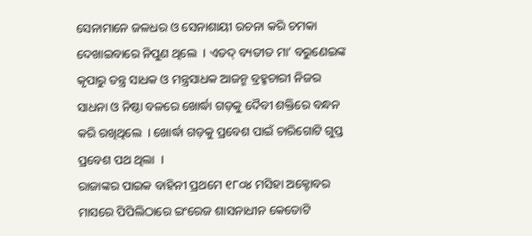ସେନାମାନେ ଜଳଧର ଓ ସେନାଶାୟୀ ରଚନା କରି ଚମକା ଦେଖାଇବାରେ ନିପୁଣ ଥିଲେ  । ଏତଦ୍ ବ୍ୟତୀତ ମା’ ବରୁଣେଇଙ୍କ କୃପାରୁ ତନ୍ତ୍ର ସାଧକ ଓ ମନ୍ତ୍ରସାଧକ ଆଜନ୍ମ ବ୍ରହ୍ମଚାରୀ ନିଜର ସାଧନା ଓ ନିଷ୍ଠା ବଳରେ ଖୋର୍ଦ୍ଧା ଗଡ଼କୁ ଦୈବୀ ଶକ୍ତିରେ ବନ୍ଧନ କରି ରଖିଥିଲେ  । ଖୋର୍ଦ୍ଧା ଗଡ଼କୁ ପ୍ରବେଶ ପାଇଁ ଚାରିଗୋଟି ଗୁପ୍ତ ପ୍ରବେଶ ପଥ ଥିଲା  ।
ରାଜାଙ୍କର ପାଇକ ବାହିନୀ ପ୍ରଥମେ ୧୮୦୪ ମସିହା ଅକ୍ଟୋବର ମାସରେ ପିପିଲିଠାରେ ଇଂରେଜ ଶାସନାଧୀନ କେତୋଟି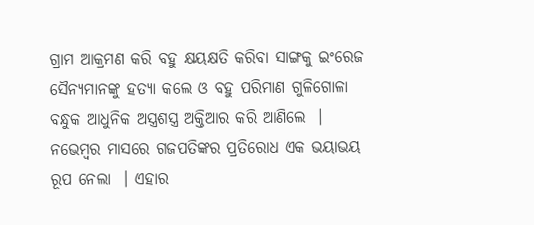ଗ୍ରାମ ଆକ୍ରମଣ କରି ବହୁ କ୍ଷୟକ୍ଷତି କରିବା ସାଙ୍ଗକୁ ଇଂରେଜ ସୈନ୍ୟମାନଙ୍କୁ ହତ୍ୟା କଲେ ଓ ବହୁ ପରିମାଣ ଗୁଳିଗୋଳା ବନ୍ଧୁକ ଆଧୁନିକ ଅସ୍ତ୍ରଶସ୍ତ୍ର ଅକ୍ତିଆର କରି ଆଣିଲେ  । ନଭେମ୍ବର ମାସରେ ଗଜପତିଙ୍କର ପ୍ରତିରୋଧ ଏକ ଭୟାଭୟ ରୂପ ନେଲା  । ଏହାର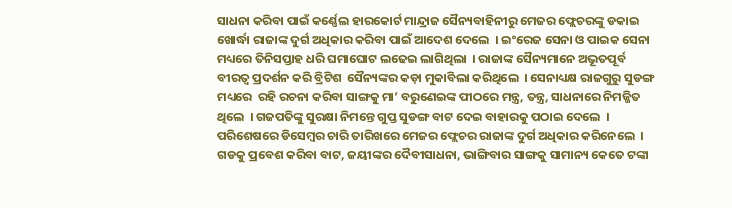ସାଧନା କରିବା ପାଇଁ କର୍ଣ୍ଣେଲ ହାରକୋର୍ଟ ମାନ୍ଦ୍ରାଜ ସୈନ୍ୟବାହିନୀରୁ ମେଜର ଫ୍ଲେଚରଙ୍କୁ ଡକାଇ ଖୋର୍ଦ୍ଧା ରାଜାଙ୍କ ଦୁର୍ଗ ଅଧିକାର କରିବା ପାଇଁ ଆଦେଶ ଦେଲେ  । ଇଂରେଜ ସେନା ଓ ପାଇକ ସେନା ମଧ୍ୟରେ ତିନିସପ୍ତାହ ଧରି ଘମାଘୋଟ ଲଢେଇ ଲାଗିଥିଲା  । ରାଜାଙ୍କ ସୈନ୍ୟମାନେ ଅଭୂତପୂର୍ବ  ବୀରତ୍ୱ ପ୍ରଦର୍ଶନ କରି ବ୍ରିଟିଶ  ସୈନ୍ୟଙ୍କର କଡ଼ା ମୁକାବିଲା କରିଥିଲେ  । ସେନାଧ୍ୟକ୍ଷ ରାଜଗୁରୁ ସୁଡଙ୍ଗ ମଧ୍ୟରେ  ରହି ରଚନା କରିବା ସାଙ୍ଗକୁ ମା’ ବରୁଣେଇଙ୍କ ପୀଠରେ ମନ୍ତ୍ର, ତନ୍ତ୍ର, ସାଧନାରେ ନିମଜ୍ଜିତ ଥିଲେ  । ଗଜପତିଙ୍କୁ ସୁରକ୍ଷା ନିମନ୍ତେ ଗୁପ୍ତ ସୁଡଙ୍ଗ ବାଟ ଦେଇ ବାହାରକୁ ପଠାଇ ଦେଲେ  । ପରିଶେଷରେ ଡିସେମ୍ବର ଚାରି ତାରିଖରେ ମେଜର ଫ୍ଲେଚର ରାଜାଙ୍କ ଦୁର୍ଗ ଅଧିକାର କରିନେଲେ  । ଗଡକୁ ପ୍ରବେଶ କରିବା ବାଟ, ଜୟୀଙ୍କର ଦୈବୀସାଧନା, ଭାଙ୍ଗିବାର ସାଙ୍ଗକୁ ସାମାନ୍ୟ କେତେ ଟଙ୍କା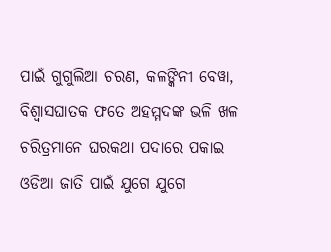ପାଇଁ ଗୁଗୁଲିଆ ଚରଣ, କଳଙ୍କିନୀ ବେୱା, ବିଶ୍ୱାସଘାତକ ଫତେ ଅହମ୍ମଦଙ୍କ ଭଳି ଖଳ ଚରିତ୍ରମାନେ ଘରକଥା ପଦାରେ ପକାଇ ଓଡିଆ ଜାତି ପାଇଁ ଯୁଗେ ଯୁଗେ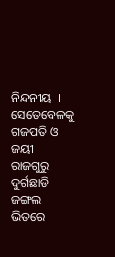ନିନ୍ଦନୀୟ  । ସେତେବେଳକୁ ଗଜପତି ଓ ଜୟୀ ରାଜଗୁରୁ ଦୁର୍ଗଛାଡି ଜଙ୍ଗଲ ଭିତରେ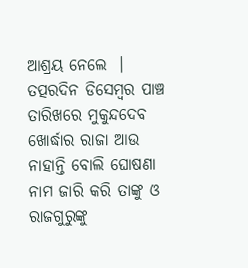ଆଶ୍ରୟ ନେଲେ  । ତତ୍ପରଦିନ ଡିସେମ୍ବର ପାଞ୍ଚ ତାରିଖରେ ମୁକୁନ୍ଦଦେବ ଖୋର୍ଦ୍ଧାର ରାଜା ଆଉ ନାହାନ୍ତି ବୋଲି ଘୋଷଣା ନାମ ଜାରି କରି ତାଙ୍କୁ ଓ ରାଜଗୁରୁଙ୍କୁ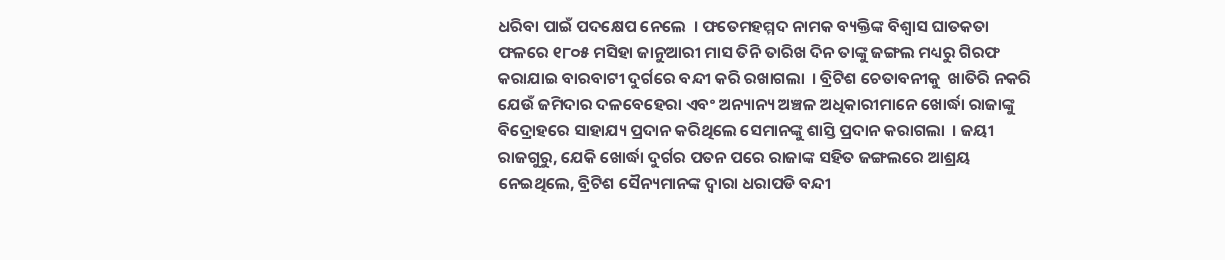ଧରିବା ପାଇଁ ପଦକ୍ଷେପ ନେଲେ  । ଫତେମହମ୍ମଦ ନାମକ ବ୍ୟକ୍ତିଙ୍କ ବିଶ୍ୱାସ ଘାତକତା ଫଳରେ ୧୮୦୫ ମସିହା ଜାନୁଆରୀ ମାସ ତିନି ତାରିଖ ଦିନ ତାଙ୍କୁ ଜଙ୍ଗଲ ମଧ୍ୟରୁ ଗିରଫ କରାଯାଇ ବାରବାଟୀ ଦୁର୍ଗରେ ବନ୍ଦୀ କରି ରଖାଗଲା  । ବ୍ରିଟିଶ ଚେତାବନୀକୁ  ଖାତିରି ନକରି ଯେଉଁ ଜମିଦାର ଦଳବେହେରା ଏବଂ ଅନ୍ୟାନ୍ୟ ଅଞ୍ଚଳ ଅଧିକାରୀମାନେ ଖୋର୍ଦ୍ଧା ରାଜାଙ୍କୁ ବିଦ୍ରୋହରେ ସାହାଯ୍ୟ ପ୍ରଦାନ କରିଥିଲେ ସେମାନଙ୍କୁ ଶାସ୍ତି ପ୍ରଦାନ କରାଗଲା  । ଜୟୀ ରାଜଗୁରୁ, ଯେକି ଖୋର୍ଦ୍ଧା ଦୁର୍ଗର ପତନ ପରେ ରାଜାଙ୍କ ସହିତ ଜଙ୍ଗଲରେ ଆଶ୍ରୟ ନେଇଥିଲେ, ବ୍ରିଟିଶ ସୈନ୍ୟମାନଙ୍କ ଦ୍ୱାରା ଧରାପଡି ବନ୍ଦୀ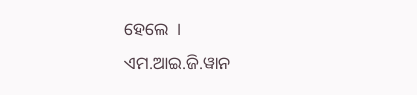ହେଲେ  ।
ଏମ.ଆଇ.ଜି.ୱାନ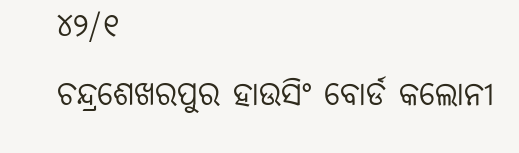୪୨/୧
ଚନ୍ଦ୍ରଶେଖରପୁର ହାଉସିଂ ବୋର୍ଡ କଲୋନୀ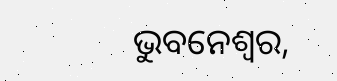ଭୁବନେଶ୍ୱର,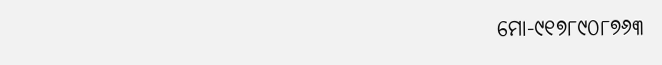ମୋ-୯୧୭୮୯୦୮୭୬୩